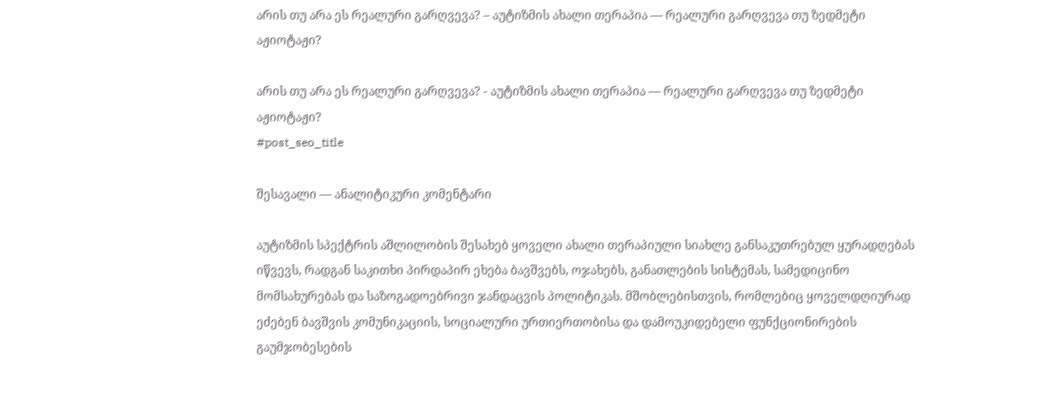არის თუ არა ეს რეალური გარღვევა? – აუტიზმის ახალი თერაპია — რეალური გარღვევა თუ ზედმეტი აჟიოტაჟი?

არის თუ არა ეს რეალური გარღვევა? - აუტიზმის ახალი თერაპია — რეალური გარღვევა თუ ზედმეტი აჟიოტაჟი?
#post_seo_title

შესავალი — ანალიტიკური კომენტარი

აუტიზმის სპექტრის აშლილობის შესახებ ყოველი ახალი თერაპიული სიახლე განსაკუთრებულ ყურადღებას იწვევს, რადგან საკითხი პირდაპირ ეხება ბავშვებს, ოჯახებს, განათლების სისტემას, სამედიცინო მომსახურებას და საზოგადოებრივი ჯანდაცვის პოლიტიკას. მშობლებისთვის, რომლებიც ყოველდღიურად ეძებენ ბავშვის კომუნიკაციის, სოციალური ურთიერთობისა და დამოუკიდებელი ფუნქციონირების გაუმჯობესების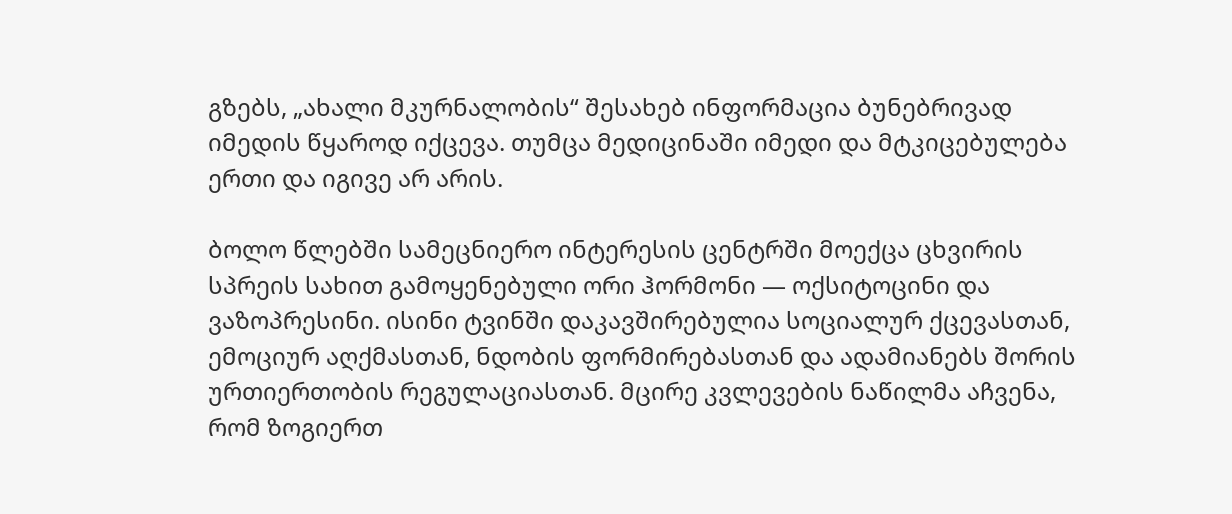გზებს, „ახალი მკურნალობის“ შესახებ ინფორმაცია ბუნებრივად იმედის წყაროდ იქცევა. თუმცა მედიცინაში იმედი და მტკიცებულება ერთი და იგივე არ არის.

ბოლო წლებში სამეცნიერო ინტერესის ცენტრში მოექცა ცხვირის სპრეის სახით გამოყენებული ორი ჰორმონი — ოქსიტოცინი და ვაზოპრესინი. ისინი ტვინში დაკავშირებულია სოციალურ ქცევასთან, ემოციურ აღქმასთან, ნდობის ფორმირებასთან და ადამიანებს შორის ურთიერთობის რეგულაციასთან. მცირე კვლევების ნაწილმა აჩვენა, რომ ზოგიერთ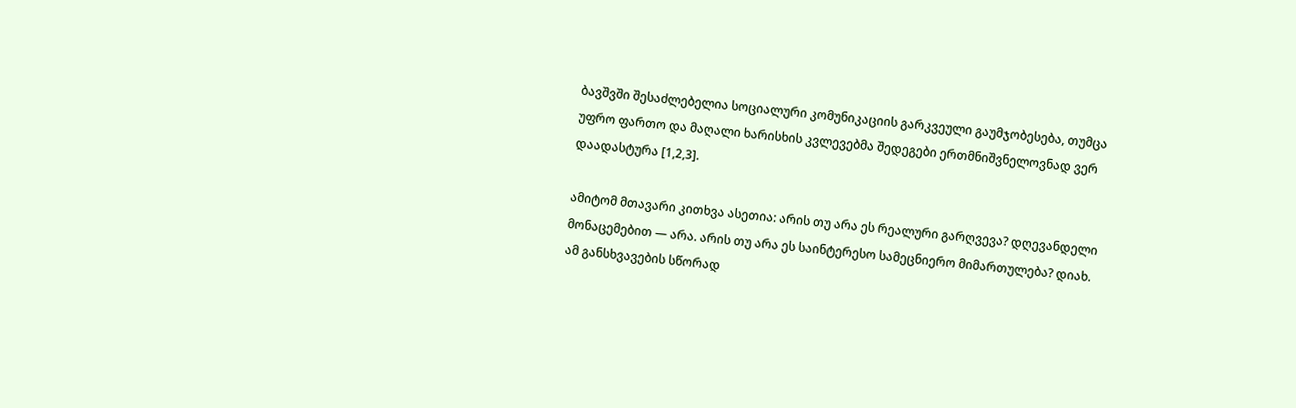ბავშვში შესაძლებელია სოციალური კომუნიკაციის გარკვეული გაუმჯობესება, თუმცა უფრო ფართო და მაღალი ხარისხის კვლევებმა შედეგები ერთმნიშვნელოვნად ვერ დაადასტურა [1,2,3].

ამიტომ მთავარი კითხვა ასეთია: არის თუ არა ეს რეალური გარღვევა? დღევანდელი მონაცემებით — არა. არის თუ არა ეს საინტერესო სამეცნიერო მიმართულება? დიახ. ამ განსხვავების სწორად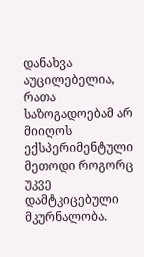დანახვა აუცილებელია, რათა საზოგადოებამ არ მიიღოს ექსპერიმენტული მეთოდი როგორც უკვე დამტკიცებული მკურნალობა.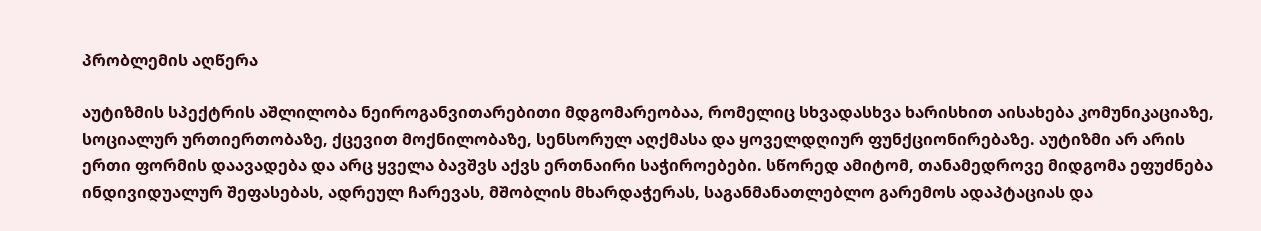პრობლემის აღწერა

აუტიზმის სპექტრის აშლილობა ნეიროგანვითარებითი მდგომარეობაა, რომელიც სხვადასხვა ხარისხით აისახება კომუნიკაციაზე, სოციალურ ურთიერთობაზე, ქცევით მოქნილობაზე, სენსორულ აღქმასა და ყოველდღიურ ფუნქციონირებაზე. აუტიზმი არ არის ერთი ფორმის დაავადება და არც ყველა ბავშვს აქვს ერთნაირი საჭიროებები. სწორედ ამიტომ, თანამედროვე მიდგომა ეფუძნება ინდივიდუალურ შეფასებას, ადრეულ ჩარევას, მშობლის მხარდაჭერას, საგანმანათლებლო გარემოს ადაპტაციას და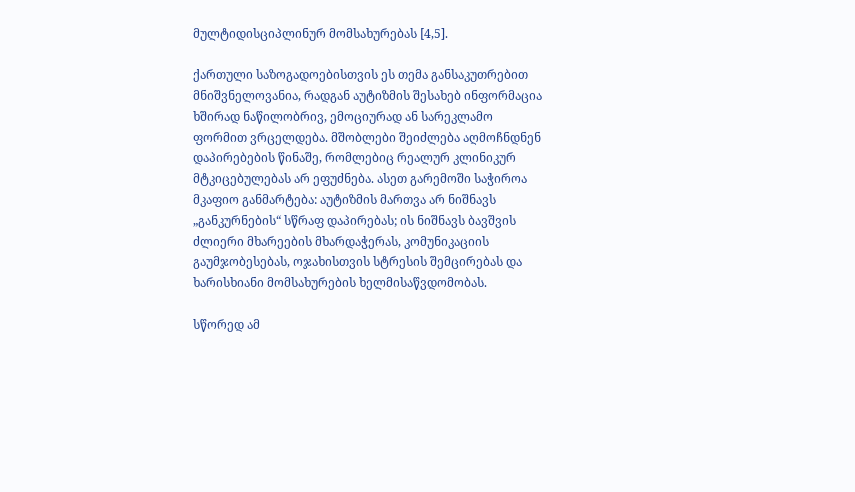მულტიდისციპლინურ მომსახურებას [4,5].

ქართული საზოგადოებისთვის ეს თემა განსაკუთრებით მნიშვნელოვანია, რადგან აუტიზმის შესახებ ინფორმაცია ხშირად ნაწილობრივ, ემოციურად ან სარეკლამო ფორმით ვრცელდება. მშობლები შეიძლება აღმოჩნდნენ დაპირებების წინაშე, რომლებიც რეალურ კლინიკურ მტკიცებულებას არ ეფუძნება. ასეთ გარემოში საჭიროა მკაფიო განმარტება: აუტიზმის მართვა არ ნიშნავს „განკურნების“ სწრაფ დაპირებას; ის ნიშნავს ბავშვის ძლიერი მხარეების მხარდაჭერას, კომუნიკაციის გაუმჯობესებას, ოჯახისთვის სტრესის შემცირებას და ხარისხიანი მომსახურების ხელმისაწვდომობას.

სწორედ ამ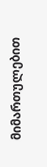მიმართულებით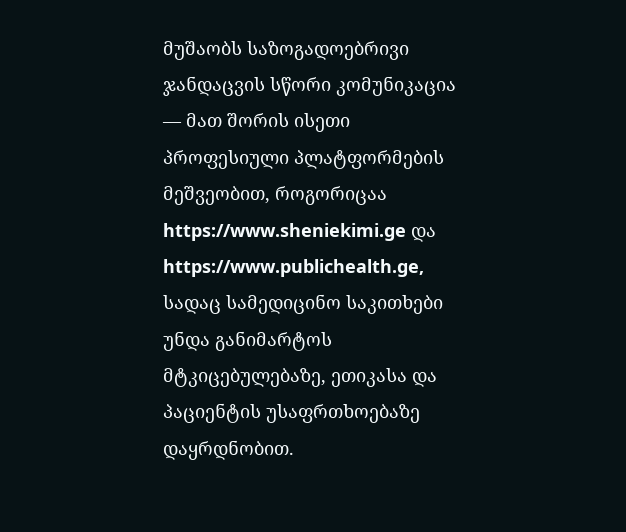მუშაობს საზოგადოებრივი ჯანდაცვის სწორი კომუნიკაცია — მათ შორის ისეთი პროფესიული პლატფორმების მეშვეობით, როგორიცაა https://www.sheniekimi.ge და https://www.publichealth.ge, სადაც სამედიცინო საკითხები უნდა განიმარტოს მტკიცებულებაზე, ეთიკასა და პაციენტის უსაფრთხოებაზე დაყრდნობით.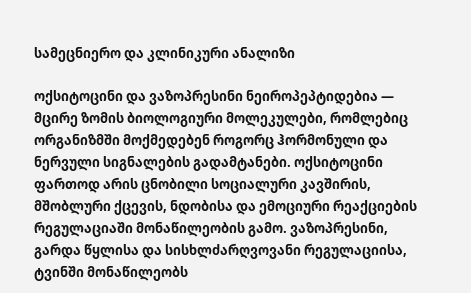სამეცნიერო და კლინიკური ანალიზი

ოქსიტოცინი და ვაზოპრესინი ნეიროპეპტიდებია — მცირე ზომის ბიოლოგიური მოლეკულები, რომლებიც ორგანიზმში მოქმედებენ როგორც ჰორმონული და ნერვული სიგნალების გადამტანები. ოქსიტოცინი ფართოდ არის ცნობილი სოციალური კავშირის, მშობლური ქცევის, ნდობისა და ემოციური რეაქციების რეგულაციაში მონაწილეობის გამო. ვაზოპრესინი, გარდა წყლისა და სისხლძარღვოვანი რეგულაციისა, ტვინში მონაწილეობს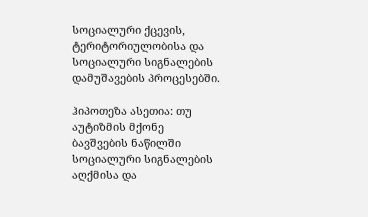სოციალური ქცევის, ტერიტორიულობისა და სოციალური სიგნალების დამუშავების პროცესებში.

ჰიპოთეზა ასეთია: თუ აუტიზმის მქონე ბავშვების ნაწილში სოციალური სიგნალების აღქმისა და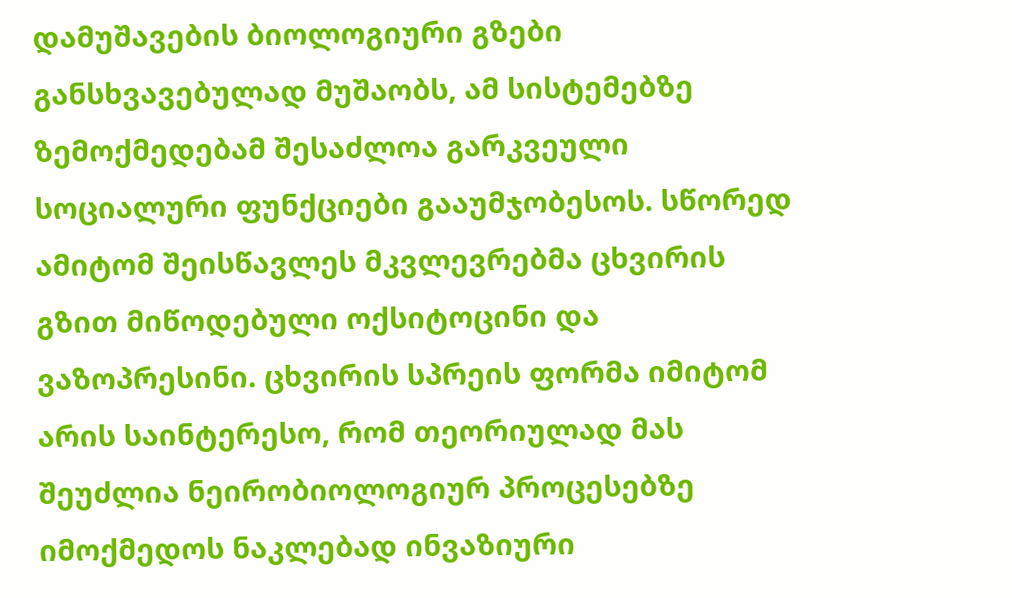დამუშავების ბიოლოგიური გზები განსხვავებულად მუშაობს, ამ სისტემებზე ზემოქმედებამ შესაძლოა გარკვეული სოციალური ფუნქციები გააუმჯობესოს. სწორედ ამიტომ შეისწავლეს მკვლევრებმა ცხვირის გზით მიწოდებული ოქსიტოცინი და ვაზოპრესინი. ცხვირის სპრეის ფორმა იმიტომ არის საინტერესო, რომ თეორიულად მას შეუძლია ნეირობიოლოგიურ პროცესებზე იმოქმედოს ნაკლებად ინვაზიური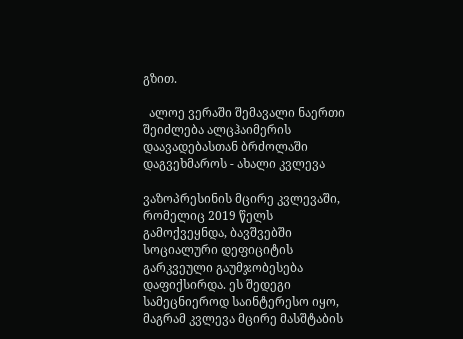გზით.

  ალოე ვერაში შემავალი ნაერთი შეიძლება ალცჰაიმერის დაავადებასთან ბრძოლაში დაგვეხმაროს - ახალი კვლევა

ვაზოპრესინის მცირე კვლევაში, რომელიც 2019 წელს გამოქვეყნდა, ბავშვებში სოციალური დეფიციტის გარკვეული გაუმჯობესება დაფიქსირდა. ეს შედეგი სამეცნიეროდ საინტერესო იყო, მაგრამ კვლევა მცირე მასშტაბის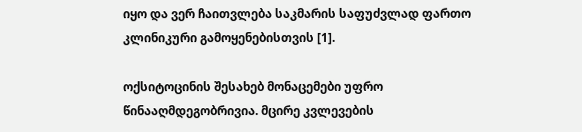იყო და ვერ ჩაითვლება საკმარის საფუძვლად ფართო კლინიკური გამოყენებისთვის [1].

ოქსიტოცინის შესახებ მონაცემები უფრო წინააღმდეგობრივია. მცირე კვლევების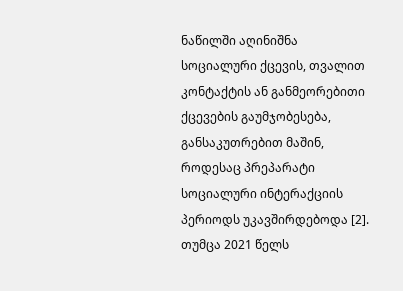ნაწილში აღინიშნა სოციალური ქცევის, თვალით კონტაქტის ან განმეორებითი ქცევების გაუმჯობესება, განსაკუთრებით მაშინ, როდესაც პრეპარატი სოციალური ინტერაქციის პერიოდს უკავშირდებოდა [2]. თუმცა 2021 წელს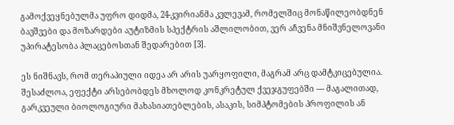გამოქვეყნებულმა უფრო დიდმა, 24-კვირიანმა კვლევამ, რომელშიც მონაწილეობდნენ ბავშვები და მოზარდები აუტიზმის სპექტრის აშლილობით, ვერ აჩვენა მნიშვნელოვანი უპირატესობა პლაცებოსთან შედარებით [3].

ეს ნიშნავს, რომ თერაპიული იდეა არ არის უარყოფილი, მაგრამ არც დამტკიცებულია. შესაძლოა, ეფექტი არსებობდეს მხოლოდ კონკრეტულ ქვეჯგუფებში — მაგალითად, გარკვეული ბიოლოგიური მახასიათებლების, ასაკის, სიმპტომების პროფილის ან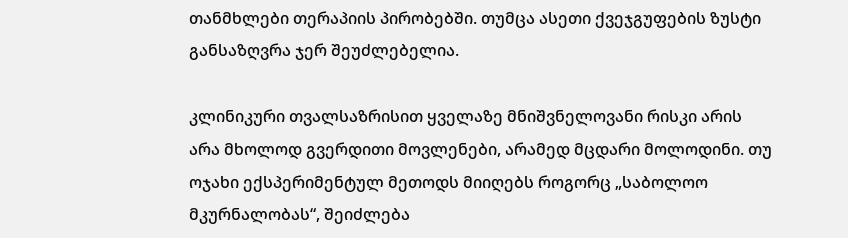თანმხლები თერაპიის პირობებში. თუმცა ასეთი ქვეჯგუფების ზუსტი განსაზღვრა ჯერ შეუძლებელია.

კლინიკური თვალსაზრისით ყველაზე მნიშვნელოვანი რისკი არის არა მხოლოდ გვერდითი მოვლენები, არამედ მცდარი მოლოდინი. თუ ოჯახი ექსპერიმენტულ მეთოდს მიიღებს როგორც „საბოლოო მკურნალობას“, შეიძლება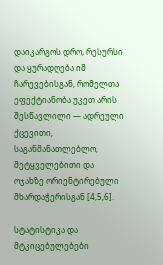დაიკარგოს დრო, რესურსი და ყურადღება იმ ჩარევებისგან, რომელთა ეფექტიანობა უკეთ არის შესწავლილი — ადრეული ქცევითი, საგანმანათლებლო, მეტყველებითი და ოჯახზე ორიენტირებული მხარდაჭერისგან [4,5,6].

სტატისტიკა და მტკიცებულებები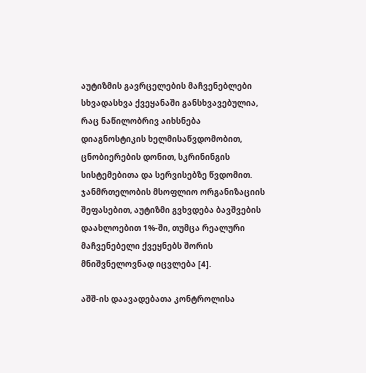აუტიზმის გავრცელების მაჩვენებლები სხვადასხვა ქვეყანაში განსხვავებულია, რაც ნაწილობრივ აიხსნება დიაგნოსტიკის ხელმისაწვდომობით, ცნობიერების დონით, სკრინინგის სისტემებითა და სერვისებზე წვდომით. ჯანმრთელობის მსოფლიო ორგანიზაციის შეფასებით, აუტიზმი გვხვდება ბავშვების დაახლოებით 1%-ში, თუმცა რეალური მაჩვენებელი ქვეყნებს შორის მნიშვნელოვნად იცვლება [4].

აშშ-ის დაავადებათა კონტროლისა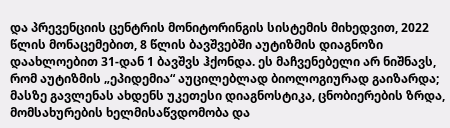და პრევენციის ცენტრის მონიტორინგის სისტემის მიხედვით, 2022 წლის მონაცემებით, 8 წლის ბავშვებში აუტიზმის დიაგნოზი დაახლოებით 31-დან 1 ბავშვს ჰქონდა. ეს მაჩვენებელი არ ნიშნავს, რომ აუტიზმის „ეპიდემია“ აუცილებლად ბიოლოგიურად გაიზარდა; მასზე გავლენას ახდენს უკეთესი დიაგნოსტიკა, ცნობიერების ზრდა, მომსახურების ხელმისაწვდომობა და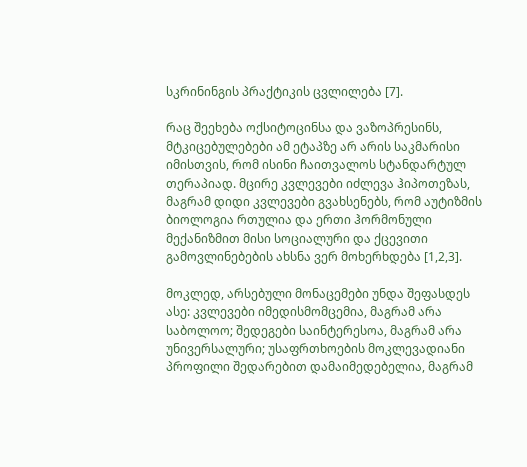სკრინინგის პრაქტიკის ცვლილება [7].

რაც შეეხება ოქსიტოცინსა და ვაზოპრესინს, მტკიცებულებები ამ ეტაპზე არ არის საკმარისი იმისთვის, რომ ისინი ჩაითვალოს სტანდარტულ თერაპიად. მცირე კვლევები იძლევა ჰიპოთეზას, მაგრამ დიდი კვლევები გვახსენებს, რომ აუტიზმის ბიოლოგია რთულია და ერთი ჰორმონული მექანიზმით მისი სოციალური და ქცევითი გამოვლინებების ახსნა ვერ მოხერხდება [1,2,3].

მოკლედ, არსებული მონაცემები უნდა შეფასდეს ასე: კვლევები იმედისმომცემია, მაგრამ არა საბოლოო; შედეგები საინტერესოა, მაგრამ არა უნივერსალური; უსაფრთხოების მოკლევადიანი პროფილი შედარებით დამაიმედებელია, მაგრამ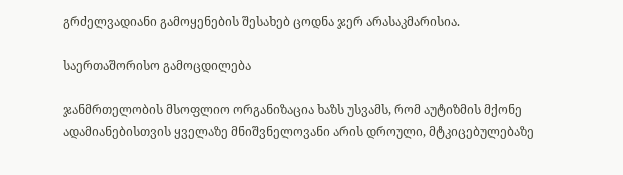გრძელვადიანი გამოყენების შესახებ ცოდნა ჯერ არასაკმარისია.

საერთაშორისო გამოცდილება

ჯანმრთელობის მსოფლიო ორგანიზაცია ხაზს უსვამს, რომ აუტიზმის მქონე ადამიანებისთვის ყველაზე მნიშვნელოვანი არის დროული, მტკიცებულებაზე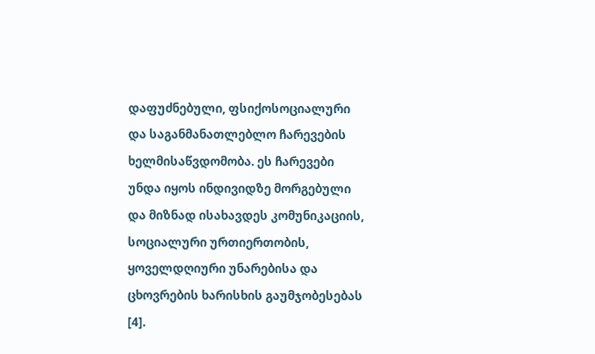დაფუძნებული, ფსიქოსოციალური და საგანმანათლებლო ჩარევების ხელმისაწვდომობა. ეს ჩარევები უნდა იყოს ინდივიდზე მორგებული და მიზნად ისახავდეს კომუნიკაციის, სოციალური ურთიერთობის, ყოველდღიური უნარებისა და ცხოვრების ხარისხის გაუმჯობესებას [4].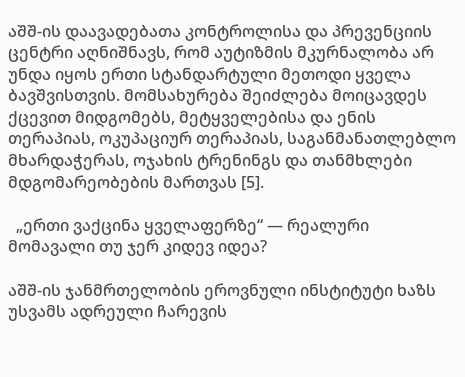აშშ-ის დაავადებათა კონტროლისა და პრევენციის ცენტრი აღნიშნავს, რომ აუტიზმის მკურნალობა არ უნდა იყოს ერთი სტანდარტული მეთოდი ყველა ბავშვისთვის. მომსახურება შეიძლება მოიცავდეს ქცევით მიდგომებს, მეტყველებისა და ენის თერაპიას, ოკუპაციურ თერაპიას, საგანმანათლებლო მხარდაჭერას, ოჯახის ტრენინგს და თანმხლები მდგომარეობების მართვას [5].

  „ერთი ვაქცინა ყველაფერზე“ — რეალური მომავალი თუ ჯერ კიდევ იდეა?

აშშ-ის ჯანმრთელობის ეროვნული ინსტიტუტი ხაზს უსვამს ადრეული ჩარევის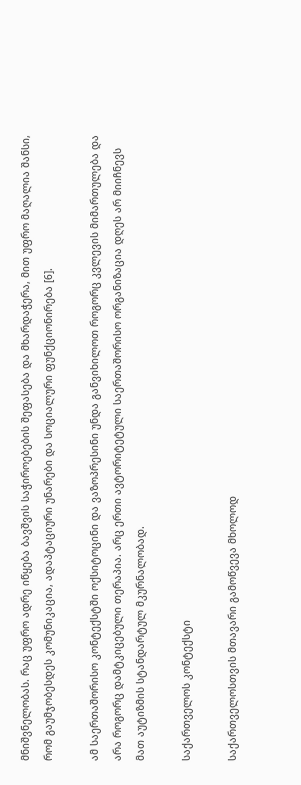მნიშვნელობას. რაც უფრო ადრე იწყება ბავშვის საჭიროებების შეფასება და მხარდაჭერა, მით უფრო მაღალია შანსი, რომ გაუმჯობესდეს კომუნიკაცია, ადაპტაციური უნარები და სოციალური ფუნქციონირება [6].

ამ საერთაშორისო კონტექსტში ოქსიტოცინი და ვაზოპრესინი უნდა განვიხილოთ როგორც კვლევის მიმართულება და არა როგორც დამტკიცებული თერაპია. არც ერთი ავტორიტეტული საერთაშორისო ორგანიზაცია დღეს არ მიიჩნევს მათ აუტიზმის სტანდარტულ მკურნალობად.

საქართველოს კონტექსტი

საქართველოსთვის მთავარი გამოწვევა მხოლოდ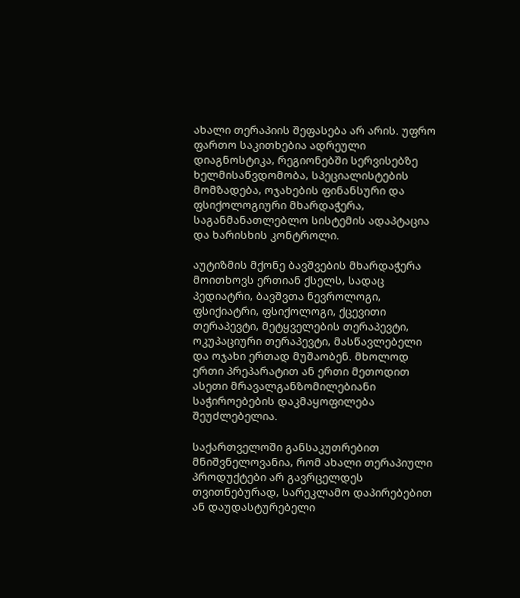ახალი თერაპიის შეფასება არ არის. უფრო ფართო საკითხებია ადრეული დიაგნოსტიკა, რეგიონებში სერვისებზე ხელმისაწვდომობა, სპეციალისტების მომზადება, ოჯახების ფინანსური და ფსიქოლოგიური მხარდაჭერა, საგანმანათლებლო სისტემის ადაპტაცია და ხარისხის კონტროლი.

აუტიზმის მქონე ბავშვების მხარდაჭერა მოითხოვს ერთიან ქსელს, სადაც პედიატრი, ბავშვთა ნევროლოგი, ფსიქიატრი, ფსიქოლოგი, ქცევითი თერაპევტი, მეტყველების თერაპევტი, ოკუპაციური თერაპევტი, მასწავლებელი და ოჯახი ერთად მუშაობენ. მხოლოდ ერთი პრეპარატით ან ერთი მეთოდით ასეთი მრავალგანზომილებიანი საჭიროებების დაკმაყოფილება შეუძლებელია.

საქართველოში განსაკუთრებით მნიშვნელოვანია, რომ ახალი თერაპიული პროდუქტები არ გავრცელდეს თვითნებურად, სარეკლამო დაპირებებით ან დაუდასტურებელი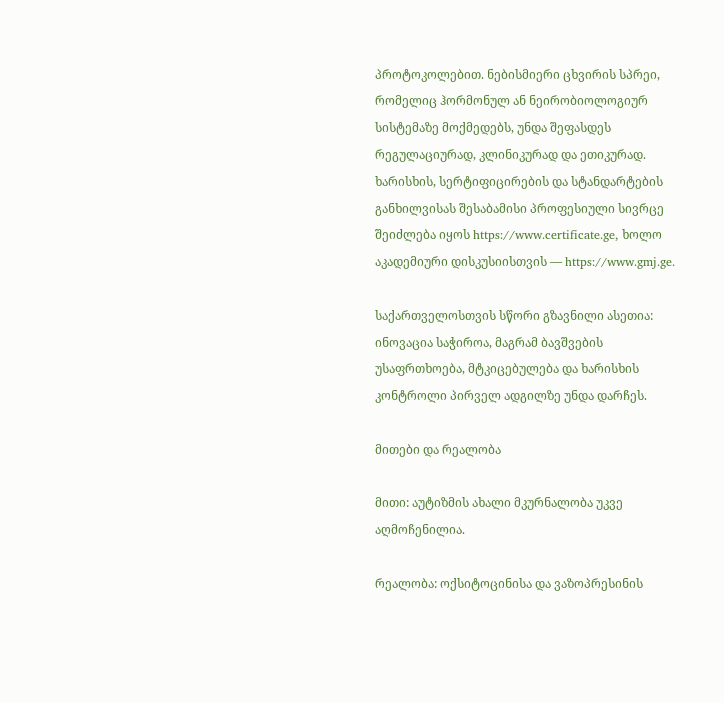პროტოკოლებით. ნებისმიერი ცხვირის სპრეი, რომელიც ჰორმონულ ან ნეირობიოლოგიურ სისტემაზე მოქმედებს, უნდა შეფასდეს რეგულაციურად, კლინიკურად და ეთიკურად. ხარისხის, სერტიფიცირების და სტანდარტების განხილვისას შესაბამისი პროფესიული სივრცე შეიძლება იყოს https://www.certificate.ge, ხოლო აკადემიური დისკუსიისთვის — https://www.gmj.ge.

საქართველოსთვის სწორი გზავნილი ასეთია: ინოვაცია საჭიროა, მაგრამ ბავშვების უსაფრთხოება, მტკიცებულება და ხარისხის კონტროლი პირველ ადგილზე უნდა დარჩეს.

მითები და რეალობა

მითი: აუტიზმის ახალი მკურნალობა უკვე აღმოჩენილია.

რეალობა: ოქსიტოცინისა და ვაზოპრესინის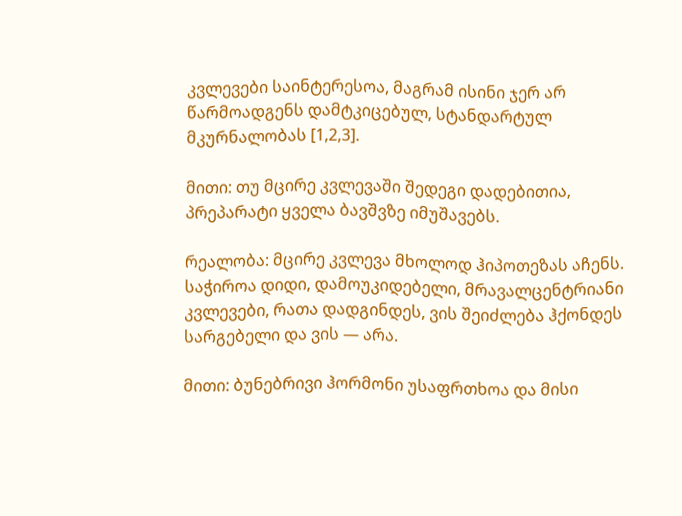კვლევები საინტერესოა, მაგრამ ისინი ჯერ არ წარმოადგენს დამტკიცებულ, სტანდარტულ მკურნალობას [1,2,3].

მითი: თუ მცირე კვლევაში შედეგი დადებითია, პრეპარატი ყველა ბავშვზე იმუშავებს.

რეალობა: მცირე კვლევა მხოლოდ ჰიპოთეზას აჩენს. საჭიროა დიდი, დამოუკიდებელი, მრავალცენტრიანი კვლევები, რათა დადგინდეს, ვის შეიძლება ჰქონდეს სარგებელი და ვის — არა.

მითი: ბუნებრივი ჰორმონი უსაფრთხოა და მისი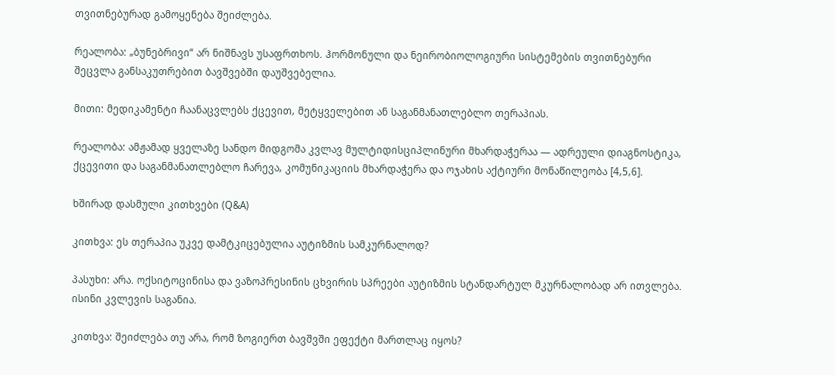თვითნებურად გამოყენება შეიძლება.

რეალობა: „ბუნებრივი“ არ ნიშნავს უსაფრთხოს. ჰორმონული და ნეირობიოლოგიური სისტემების თვითნებური შეცვლა განსაკუთრებით ბავშვებში დაუშვებელია.

მითი: მედიკამენტი ჩაანაცვლებს ქცევით, მეტყველებით ან საგანმანათლებლო თერაპიას.

რეალობა: ამჟამად ყველაზე სანდო მიდგომა კვლავ მულტიდისციპლინური მხარდაჭერაა — ადრეული დიაგნოსტიკა, ქცევითი და საგანმანათლებლო ჩარევა, კომუნიკაციის მხარდაჭერა და ოჯახის აქტიური მონაწილეობა [4,5,6].

ხშირად დასმული კითხვები (Q&A)

კითხვა: ეს თერაპია უკვე დამტკიცებულია აუტიზმის სამკურნალოდ?

პასუხი: არა. ოქსიტოცინისა და ვაზოპრესინის ცხვირის სპრეები აუტიზმის სტანდარტულ მკურნალობად არ ითვლება. ისინი კვლევის საგანია.

კითხვა: შეიძლება თუ არა, რომ ზოგიერთ ბავშვში ეფექტი მართლაც იყოს?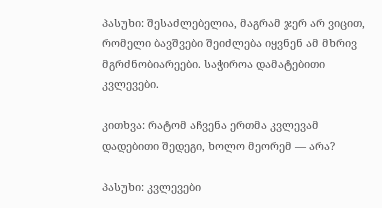პასუხი: შესაძლებელია, მაგრამ ჯერ არ ვიცით, რომელი ბავშვები შეიძლება იყვნენ ამ მხრივ მგრძნობიარეები. საჭიროა დამატებითი კვლევები.

კითხვა: რატომ აჩვენა ერთმა კვლევამ დადებითი შედეგი, ხოლო მეორემ — არა?

პასუხი: კვლევები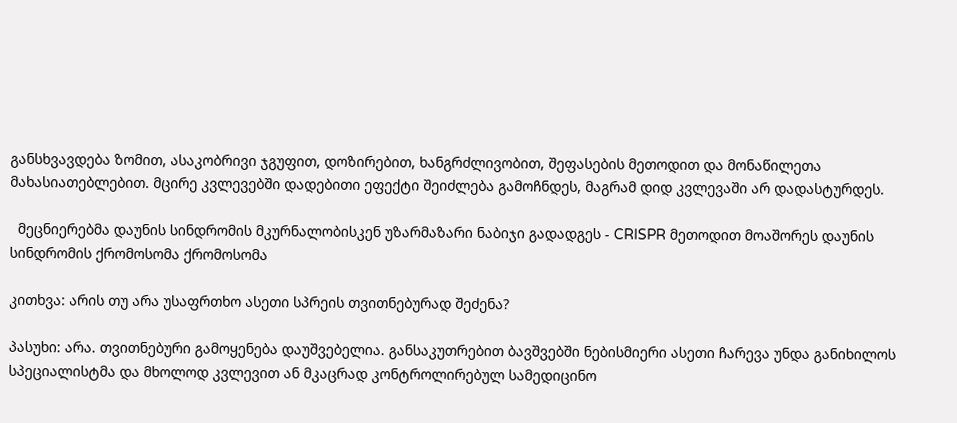განსხვავდება ზომით, ასაკობრივი ჯგუფით, დოზირებით, ხანგრძლივობით, შეფასების მეთოდით და მონაწილეთა მახასიათებლებით. მცირე კვლევებში დადებითი ეფექტი შეიძლება გამოჩნდეს, მაგრამ დიდ კვლევაში არ დადასტურდეს.

  მეცნიერებმა დაუნის სინდრომის მკურნალობისკენ უზარმაზარი ნაბიჯი გადადგეს - CRISPR მეთოდით მოაშორეს დაუნის სინდრომის ქრომოსომა ქრომოსომა

კითხვა: არის თუ არა უსაფრთხო ასეთი სპრეის თვითნებურად შეძენა?

პასუხი: არა. თვითნებური გამოყენება დაუშვებელია. განსაკუთრებით ბავშვებში ნებისმიერი ასეთი ჩარევა უნდა განიხილოს სპეციალისტმა და მხოლოდ კვლევით ან მკაცრად კონტროლირებულ სამედიცინო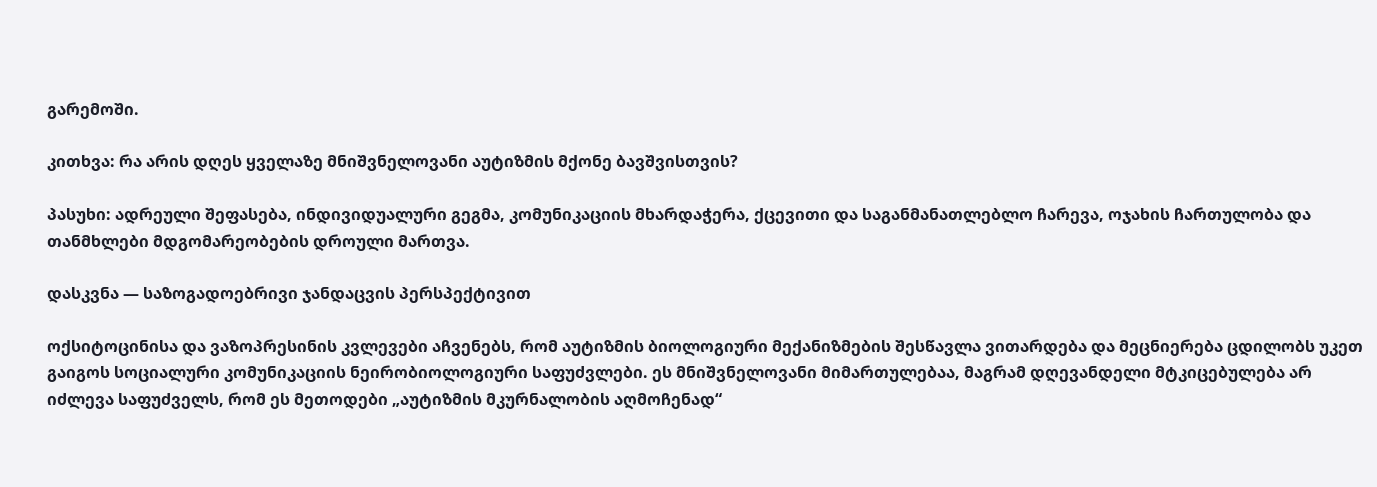გარემოში.

კითხვა: რა არის დღეს ყველაზე მნიშვნელოვანი აუტიზმის მქონე ბავშვისთვის?

პასუხი: ადრეული შეფასება, ინდივიდუალური გეგმა, კომუნიკაციის მხარდაჭერა, ქცევითი და საგანმანათლებლო ჩარევა, ოჯახის ჩართულობა და თანმხლები მდგომარეობების დროული მართვა.

დასკვნა — საზოგადოებრივი ჯანდაცვის პერსპექტივით

ოქსიტოცინისა და ვაზოპრესინის კვლევები აჩვენებს, რომ აუტიზმის ბიოლოგიური მექანიზმების შესწავლა ვითარდება და მეცნიერება ცდილობს უკეთ გაიგოს სოციალური კომუნიკაციის ნეირობიოლოგიური საფუძვლები. ეს მნიშვნელოვანი მიმართულებაა, მაგრამ დღევანდელი მტკიცებულება არ იძლევა საფუძველს, რომ ეს მეთოდები „აუტიზმის მკურნალობის აღმოჩენად“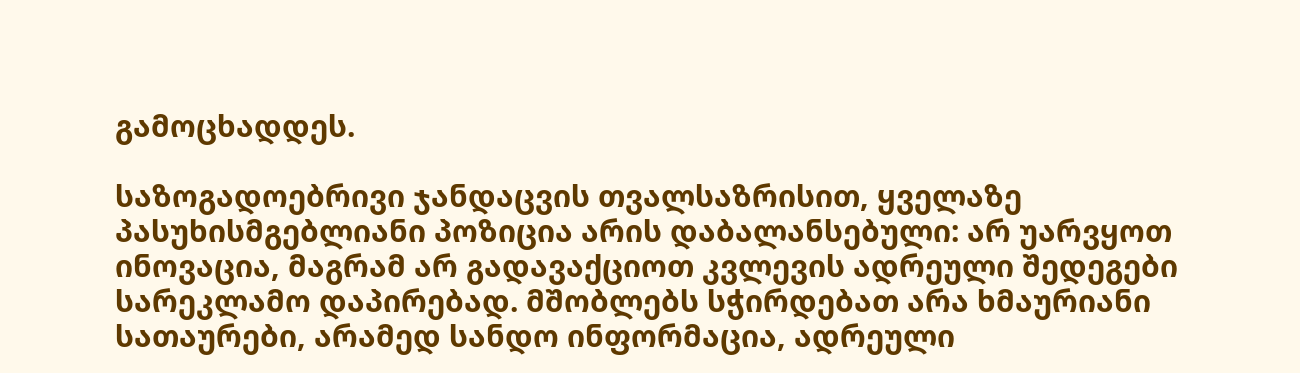გამოცხადდეს.

საზოგადოებრივი ჯანდაცვის თვალსაზრისით, ყველაზე პასუხისმგებლიანი პოზიცია არის დაბალანსებული: არ უარვყოთ ინოვაცია, მაგრამ არ გადავაქციოთ კვლევის ადრეული შედეგები სარეკლამო დაპირებად. მშობლებს სჭირდებათ არა ხმაურიანი სათაურები, არამედ სანდო ინფორმაცია, ადრეული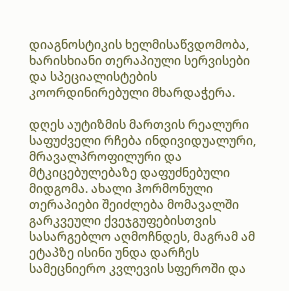დიაგნოსტიკის ხელმისაწვდომობა, ხარისხიანი თერაპიული სერვისები და სპეციალისტების კოორდინირებული მხარდაჭერა.

დღეს აუტიზმის მართვის რეალური საფუძველი რჩება ინდივიდუალური, მრავალპროფილური და მტკიცებულებაზე დაფუძნებული მიდგომა. ახალი ჰორმონული თერაპიები შეიძლება მომავალში გარკვეული ქვეჯგუფებისთვის სასარგებლო აღმოჩნდეს, მაგრამ ამ ეტაპზე ისინი უნდა დარჩეს სამეცნიერო კვლევის სფეროში და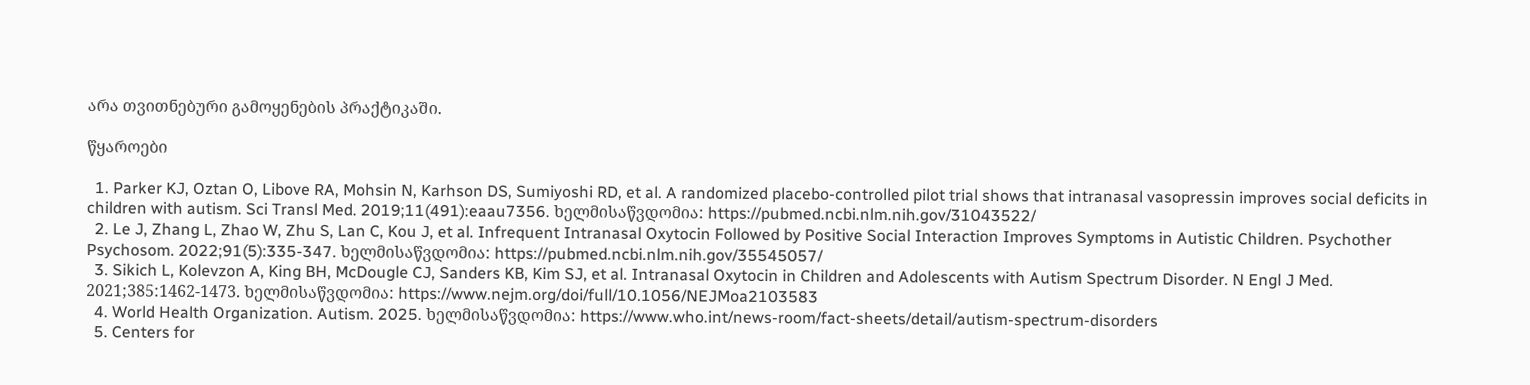არა თვითნებური გამოყენების პრაქტიკაში.

წყაროები

  1. Parker KJ, Oztan O, Libove RA, Mohsin N, Karhson DS, Sumiyoshi RD, et al. A randomized placebo-controlled pilot trial shows that intranasal vasopressin improves social deficits in children with autism. Sci Transl Med. 2019;11(491):eaau7356. ხელმისაწვდომია: https://pubmed.ncbi.nlm.nih.gov/31043522/
  2. Le J, Zhang L, Zhao W, Zhu S, Lan C, Kou J, et al. Infrequent Intranasal Oxytocin Followed by Positive Social Interaction Improves Symptoms in Autistic Children. Psychother Psychosom. 2022;91(5):335-347. ხელმისაწვდომია: https://pubmed.ncbi.nlm.nih.gov/35545057/
  3. Sikich L, Kolevzon A, King BH, McDougle CJ, Sanders KB, Kim SJ, et al. Intranasal Oxytocin in Children and Adolescents with Autism Spectrum Disorder. N Engl J Med. 2021;385:1462-1473. ხელმისაწვდომია: https://www.nejm.org/doi/full/10.1056/NEJMoa2103583
  4. World Health Organization. Autism. 2025. ხელმისაწვდომია: https://www.who.int/news-room/fact-sheets/detail/autism-spectrum-disorders
  5. Centers for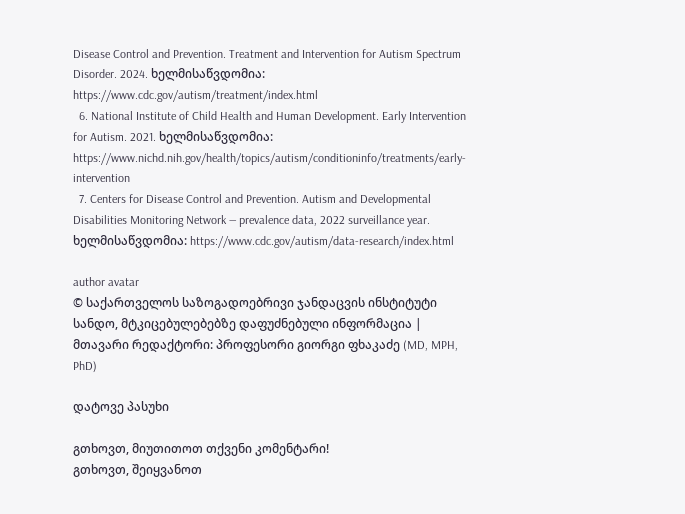Disease Control and Prevention. Treatment and Intervention for Autism Spectrum Disorder. 2024. ხელმისაწვდომია: https://www.cdc.gov/autism/treatment/index.html
  6. National Institute of Child Health and Human Development. Early Intervention for Autism. 2021. ხელმისაწვდომია: https://www.nichd.nih.gov/health/topics/autism/conditioninfo/treatments/early-intervention
  7. Centers for Disease Control and Prevention. Autism and Developmental Disabilities Monitoring Network — prevalence data, 2022 surveillance year. ხელმისაწვდომია: https://www.cdc.gov/autism/data-research/index.html

author avatar
© საქართველოს საზოგადოებრივი ჯანდაცვის ინსტიტუტი
სანდო, მტკიცებულებებზე დაფუძნებული ინფორმაცია | მთავარი რედაქტორი: პროფესორი გიორგი ფხაკაძე (MD, MPH, PhD)

დატოვე პასუხი

გთხოვთ, მიუთითოთ თქვენი კომენტარი!
გთხოვთ, შეიყვანოთ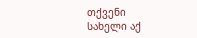თქვენი სახელი აქ